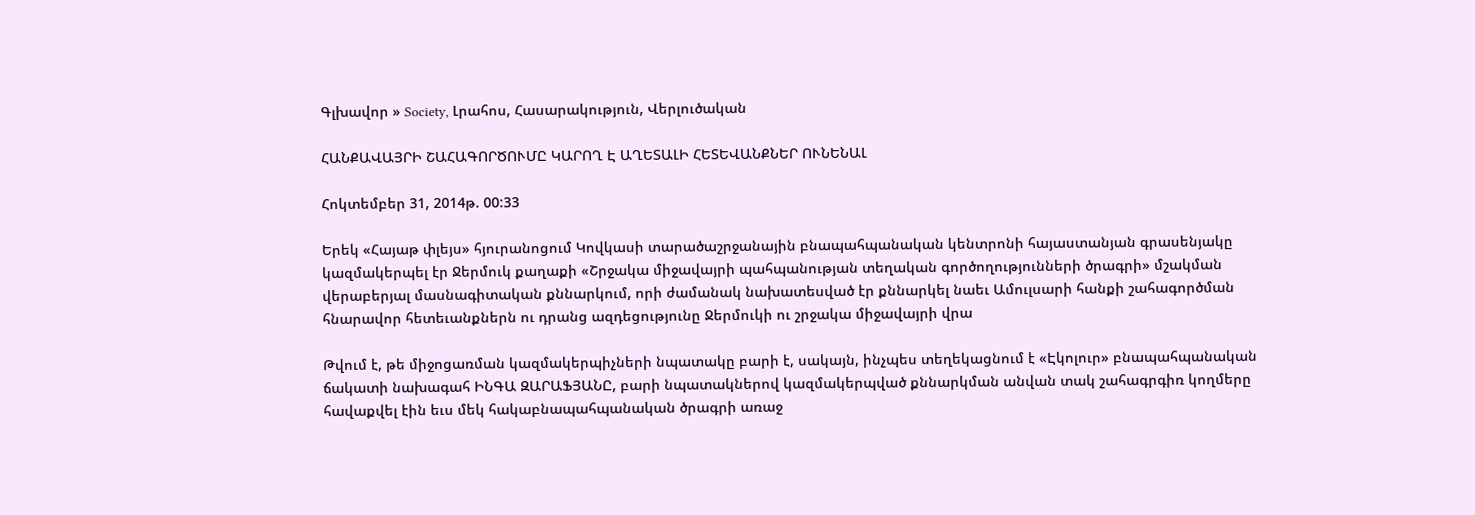Գլխավոր » Society, Լրահոս, Հասարակություն, Վերլուծական

ՀԱՆՔԱՎԱՅՐԻ ՇԱՀԱԳՈՐԾՈՒՄԸ ԿԱՐՈՂ Է ԱՂԵՏԱԼԻ ՀԵՏԵՎԱՆՔՆԵՐ ՈՒՆԵՆԱԼ

Հոկտեմբեր 31, 2014թ. 00:33

Երեկ «Հայաթ փլեյս» հյուրանոցում Կովկասի տարածաշրջանային բնապահպանական կենտրոնի հայաստանյան գրասենյակը կազմակերպել էր Ջերմուկ քաղաքի «Շրջակա միջավայրի պահպանության տեղական գործողությունների ծրագրի» մշակման վերաբերյալ մասնագիտական քննարկում, որի ժամանակ նախատեսված էր քննարկել նաեւ Ամուլսարի հանքի շահագործման հնարավոր հետեւանքներն ու դրանց ազդեցությունը Ջերմուկի ու շրջակա միջավայրի վրա

Թվում է, թե միջոցառման կազմակերպիչների նպատակը բարի է, սակայն, ինչպես տեղեկացնում է «Էկոլուր» բնապահպանական ճակատի նախագահ ԻՆԳԱ ԶԱՐԱՖՅԱՆԸ, բարի նպատակներով կազմակերպված քննարկման անվան տակ շահագրգիռ կողմերը հավաքվել էին եւս մեկ հակաբնապահպանական ծրագրի առաջ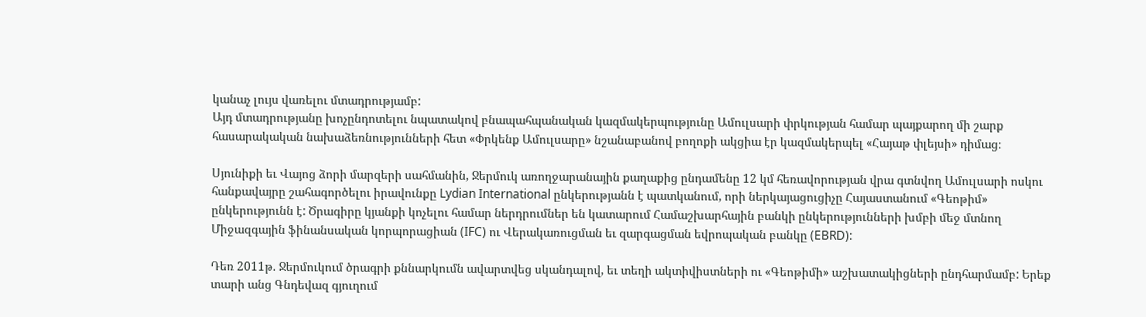կանաչ լույս վառելու մտադրությամբ:
Այդ մտադրությանը խոչընդոտելու նպատակով բնապահպանական կազմակերպությունը Ամուլսարի փրկության համար պայքարող մի շարք հասարակական նախաձեռնությունների հետ «Փրկենք Ամուլսարը» նշանաբանով բողոքի ակցիա էր կազմակերպել «Հայաթ փլեյսի» դիմաց։

Սյունիքի եւ Վայոց ձորի մարզերի սահմանին, Ջերմուկ առողջարանային քաղաքից ընդամենը 12 կմ հեռավորության վրա գտնվող Ամուլսարի ոսկու հանքավայրը շահագործելու իրավունքը Lydian International ընկերությանն է պատկանում, որի ներկայացուցիչը Հայաստանում «Գեոթիմ» ընկերությունն է: Ծրագիրը կյանքի կոչելու համար ներդրումներ են կատարում Համաշխարհային բանկի ընկերությունների խմբի մեջ մտնող Միջազգային ֆինանսական կորպորացիան (IFC) ու Վերակառուցման եւ զարգացման եվրոպական բանկը (EBRD):

Դեռ 2011թ. Ջերմուկում ծրագրի քննարկումն ավարտվեց սկանդալով, եւ տեղի ակտիվիստների ու «Գեոթիմի» աշխատակիցների ընդհարմամբ: Երեք տարի անց Գնդեվազ գյուղում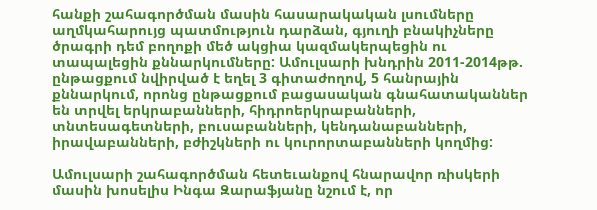հանքի շահագործման մասին հասարակական լսումները աղմկահարույց պատմություն դարձան, գյուղի բնակիչները ծրագրի դեմ բողոքի մեծ ակցիա կազմակերպեցին ու տապալեցին քննարկումները: Ամուլսարի խնդրին 2011-2014թթ. ընթացքում նվիրված է եղել 3 գիտաժողով, 5 հանրային քննարկում, որոնց ընթացքում բացասական գնահատականներ են տրվել երկրաբանների, հիդրոերկրաբանների, տնտեսագետների, բուսաբանների, կենդանաբանների, իրավաբանների, բժիշկների ու կուրորտաբանների կողմից:

Ամուլսարի շահագործման հետեւանքով հնարավոր ռիսկերի մասին խոսելիս Ինգա Զարաֆյանը նշում է, որ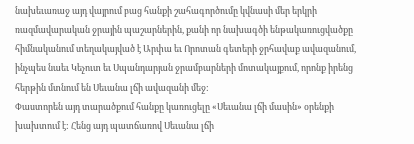նախեւառաջ այդ վայրում բաց հանքի շահագործումը կվնասի մեր երկրի ռազմավարական ջրային պաշարներին, քանի որ նախագծի ենթակառուցվածքը հիմնականում տեղակայված է Արփա եւ Որոտան գետերի ջրհավաք ավազանում, ինչպես նաեւ Կեչուտ եւ Սպանդարյան ջրամբարների մոտակայքում, որոնք իրենց հերթին մտնում են Սեւանա լճի ավազանի մեջ:
Փաստորեն այդ տարածքում հանքը կառուցելը «Սեւանա լճի մասին» օրենքի խախտում է: Հենց այդ պատճառով Սեւանա լճի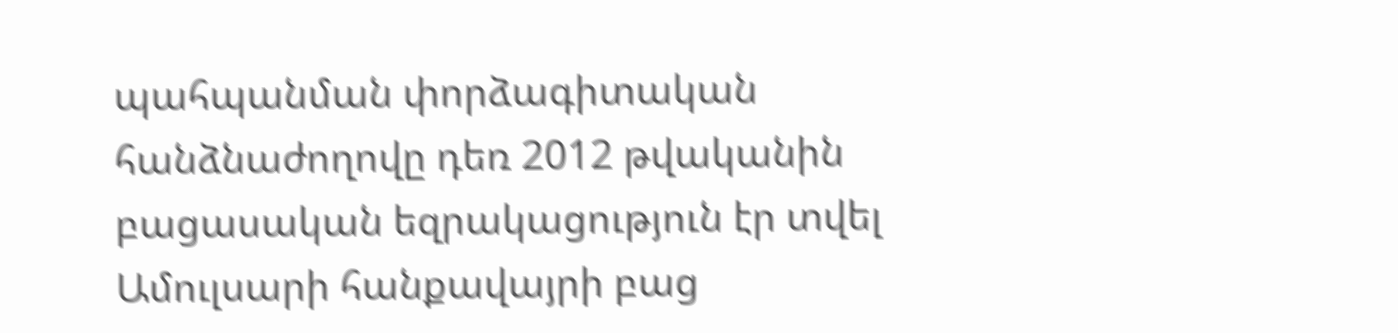պահպանման փորձագիտական հանձնաժողովը դեռ 2012 թվականին բացասական եզրակացություն էր տվել Ամուլսարի հանքավայրի բաց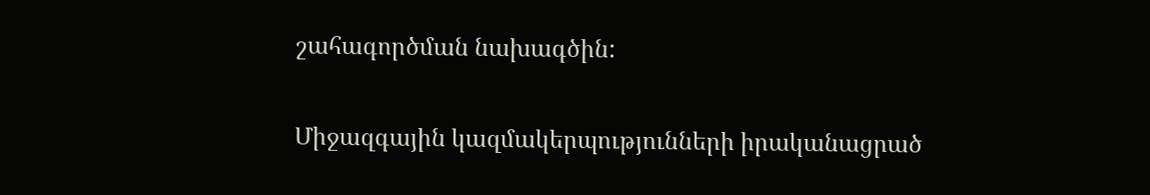շահագործման նախագծին:

Միջազգային կազմակերպությունների իրականացրած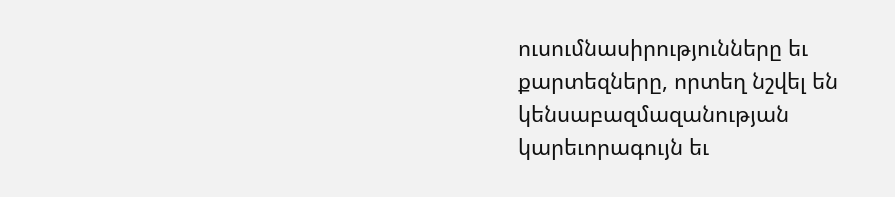ուսումնասիրությունները եւ քարտեզները, որտեղ նշվել են կենսաբազմազանության կարեւորագույն եւ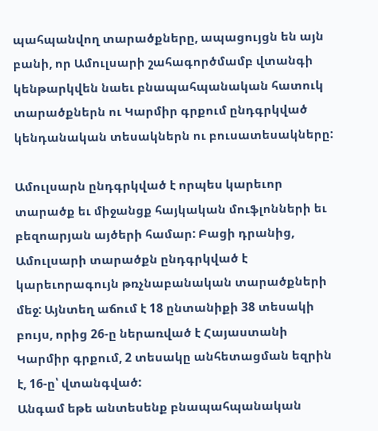պահպանվող տարածքները, ապացույցն են այն բանի, որ Ամուլսարի շահագործմամբ վտանգի կենթարկվեն նաեւ բնապահպանական հատուկ տարածքներն ու Կարմիր գրքում ընդգրկված կենդանական տեսակներն ու բուսատեսակները:

Ամուլսարն ընդգրկված է որպես կարեւոր տարածք եւ միջանցք հայկական մուֆլոնների եւ բեզոարյան այծերի համար: Բացի դրանից, Ամուլսարի տարածքն ընդգրկված է կարեւորագույն թռչնաբանական տարածքների մեջ: Այնտեղ աճում է 18 ընտանիքի 38 տեսակի բույս, որից 26-ը ներառված է Հայաստանի Կարմիր գրքում, 2 տեսակը անհետացման եզրին է, 16-ը՝ վտանգված:
Անգամ եթե անտեսենք բնապահպանական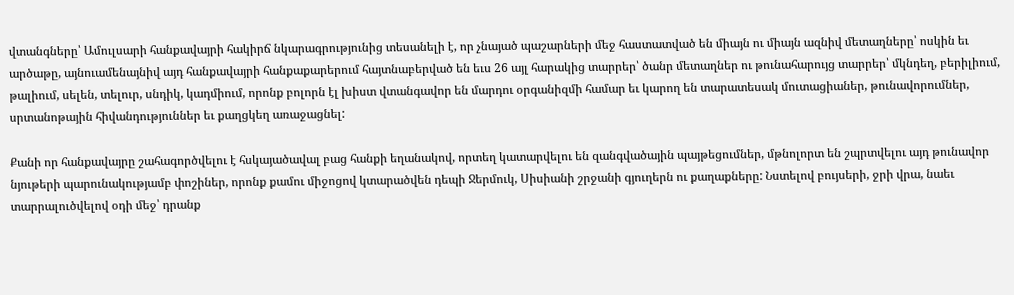վտանգները՝ Ամուլսարի հանքավայրի հակիրճ նկարագրությունից տեսանելի է, որ չնայած պաշարների մեջ հաստատված են միայն ու միայն ազնիվ մետաղները՝ ոսկին եւ արծաթը, այնուամենայնիվ այդ հանքավայրի հանքաքարերում հայտնաբերված են եւս 26 այլ հարակից տարրեր՝ ծանր մետաղներ ու թունահարույց տարրեր՝ մկնդեղ, բերիլիում, թալիում, սելեն, տելուր, սնդիկ, կադմիում, որոնք բոլորն էլ խիստ վտանգավոր են մարդու օրգանիզմի համար եւ կարող են տարատեսակ մուտացիաներ, թունավորումներ, սրտանոթային հիվանդություններ եւ քաղցկեղ առաջացնել:

Քանի որ հանքավայրը շահագործվելու է հսկայածավալ բաց հանքի եղանակով, որտեղ կատարվելու են զանգվածային պայթեցումներ, մթնոլորտ են շպրտվելու այդ թունավոր նյութերի պարունակությամբ փոշիներ, որոնք քամու միջոցով կտարածվեն դեպի Ջերմուկ, Սիսիանի շրջանի գյուղերն ու քաղաքները: Նստելով բույսերի, ջրի վրա, նաեւ տարրալուծվելով օդի մեջ՝ դրանք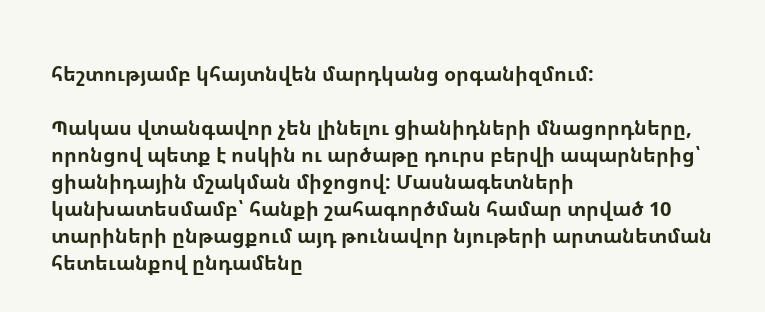հեշտությամբ կհայտնվեն մարդկանց օրգանիզմում:

Պակաս վտանգավոր չեն լինելու ցիանիդների մնացորդները, որոնցով պետք է ոսկին ու արծաթը դուրս բերվի ապարներից՝ ցիանիդային մշակման միջոցով: Մասնագետների կանխատեսմամբ՝ հանքի շահագործման համար տրված 10 տարիների ընթացքում այդ թունավոր նյութերի արտանետման հետեւանքով ընդամենը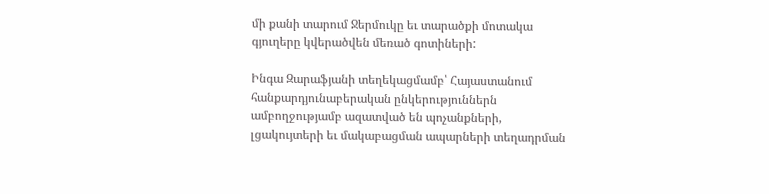մի քանի տարում Ջերմուկը եւ տարածքի մոտակա գյուղերը կվերածվեն մեռած գոտիների:

Ինգա Զարաֆյանի տեղեկացմամբ՝ Հայաստանում հանքարդյունաբերական ընկերություններն ամբողջությամբ ազատված են պոչանքների, լցակույտերի եւ մակաբացման ապարների տեղադրման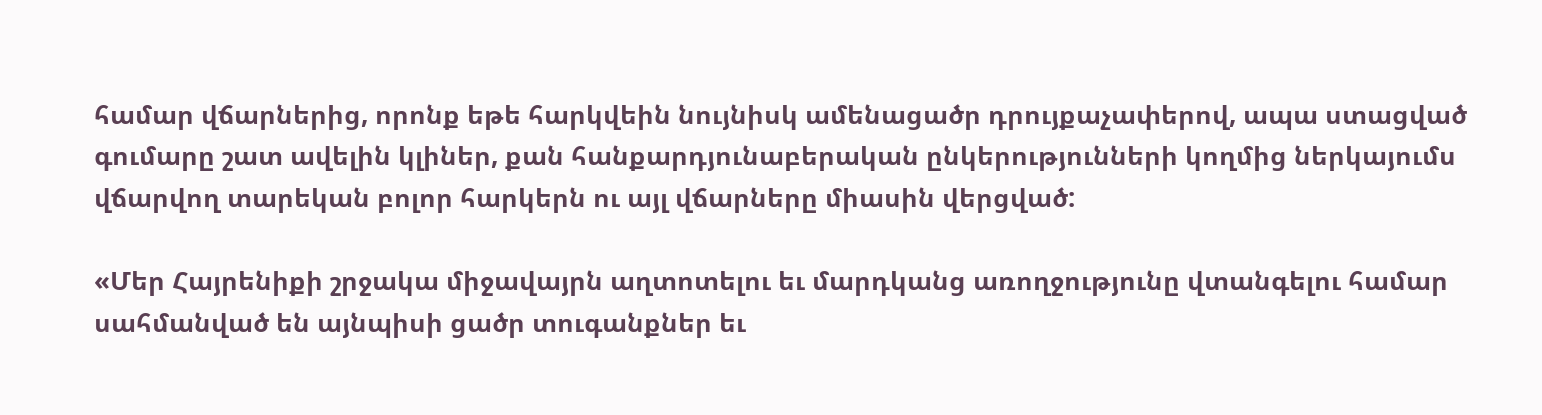համար վճարներից, որոնք եթե հարկվեին նույնիսկ ամենացածր դրույքաչափերով, ապա ստացված գումարը շատ ավելին կլիներ, քան հանքարդյունաբերական ընկերությունների կողմից ներկայումս վճարվող տարեկան բոլոր հարկերն ու այլ վճարները միասին վերցված:

«Մեր Հայրենիքի շրջակա միջավայրն աղտոտելու եւ մարդկանց առողջությունը վտանգելու համար սահմանված են այնպիսի ցածր տուգանքներ եւ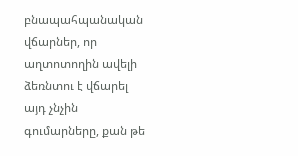բնապահպանական վճարներ, որ աղտոտողին ավելի ձեռնտու է վճարել այդ չնչին գումարները, քան թե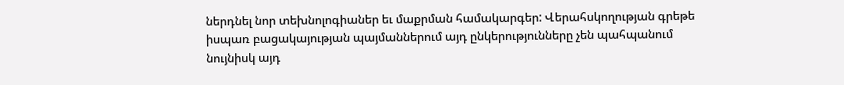ներդնել նոր տեխնոլոգիաներ եւ մաքրման համակարգեր: Վերահսկողության գրեթե իսպառ բացակայության պայմաններում այդ ընկերությունները չեն պահպանում նույնիսկ այդ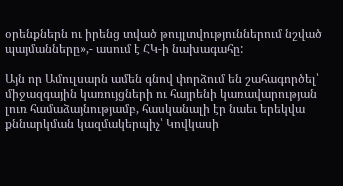օրենքներն ու իրենց տված թույլտվություններում նշված պայմանները»,- ասում է ՀԿ-ի նախագահը:

Այն որ Ամուլսարն ամեն գնով փորձում են շահագործել՝ միջազգային կառույցների ու հայրենի կառավարության լուռ համաձայնությամբ, հասկանալի էր նաեւ երեկվա քննարկման կազմակերպիչ՝ Կովկասի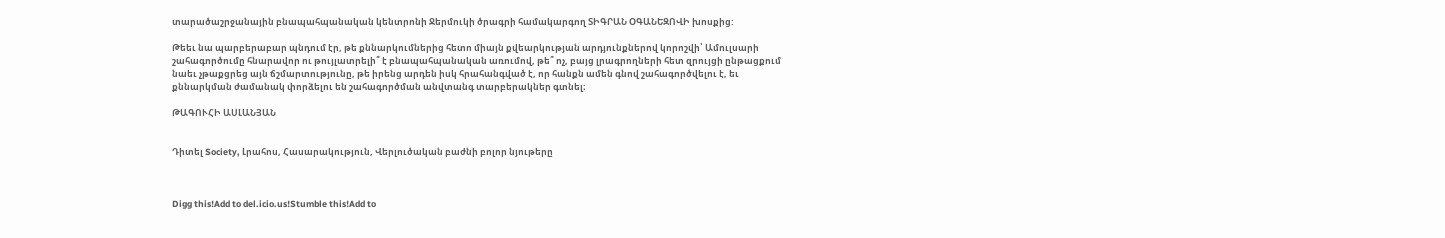տարածաշրջանային բնապահպանական կենտրոնի Ջերմուկի ծրագրի համակարգող ՏԻԳՐԱՆ ՕԳԱՆԵԶՈՎԻ խոսքից:

Թեեւ նա պարբերաբար պնդում էր, թե քննարկումներից հետո միայն քվեարկության արդյունքներով կորոշվի՝ Ամուլսարի շահագործումը հնարավոր ու թույլատրելի՞ է բնապահպանական առումով, թե՞ ոչ, բայց լրագրողների հետ զրույցի ընթացքում նաեւ չթաքցրեց այն ճշմարտությունը, թե իրենց արդեն իսկ հրահանգված է, որ հանքն ամեն գնով շահագործվելու է, եւ քննարկման ժամանակ փորձելու են շահագործման անվտանգ տարբերակներ գտնել։

ԹԱԳՈՒՀԻ ԱՍԼԱՆՅԱՆ


Դիտել Society, Լրահոս, Հասարակություն, Վերլուծական բաժնի բոլոր նյութերը



Digg this!Add to del.icio.us!Stumble this!Add to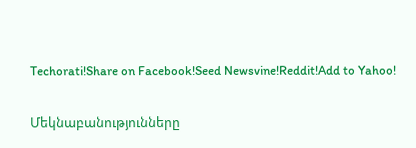Techorati!Share on Facebook!Seed Newsvine!Reddit!Add to Yahoo!

Մեկնաբանությունները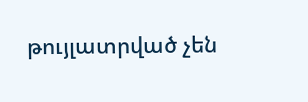թույլատրված չեն